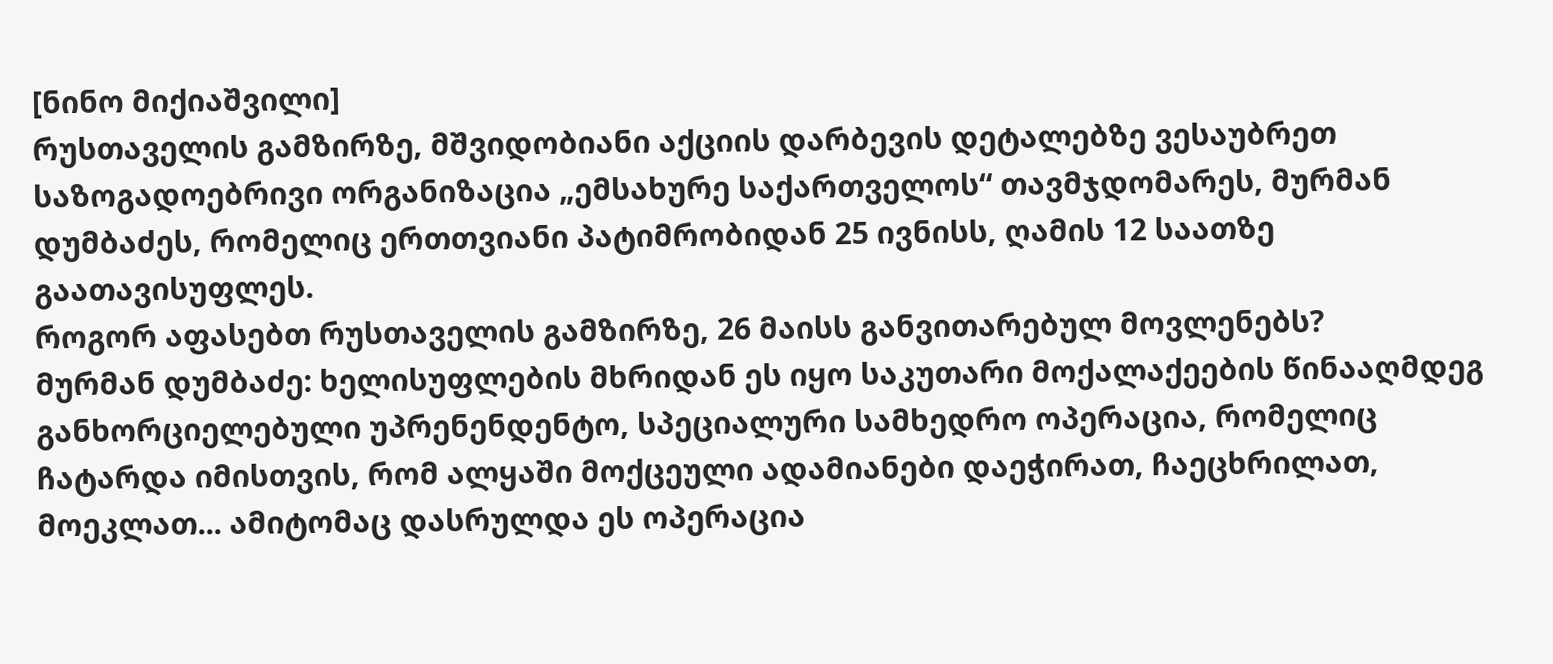[ნინო მიქიაშვილი]
რუსთაველის გამზირზე, მშვიდობიანი აქციის დარბევის დეტალებზე ვესაუბრეთ საზოგადოებრივი ორგანიზაცია „ემსახურე საქართველოს“ თავმჯდომარეს, მურმან დუმბაძეს, რომელიც ერთთვიანი პატიმრობიდან 25 ივნისს, ღამის 12 საათზე გაათავისუფლეს.
როგორ აფასებთ რუსთაველის გამზირზე, 26 მაისს განვითარებულ მოვლენებს?
მურმან დუმბაძე: ხელისუფლების მხრიდან ეს იყო საკუთარი მოქალაქეების წინააღმდეგ განხორციელებული უპრენენდენტო, სპეციალური სამხედრო ოპერაცია, რომელიც ჩატარდა იმისთვის, რომ ალყაში მოქცეული ადამიანები დაეჭირათ, ჩაეცხრილათ, მოეკლათ... ამიტომაც დასრულდა ეს ოპერაცია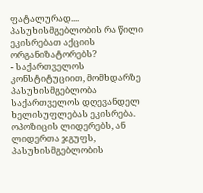ფატალურად....
პასუხისმგებლობის რა წილი ეკისრებათ აქციის ორგანიზატორებს?
- საქართველოს კონსტიტუციით, მომხდარზე პასუხისმგებლობა საქართველოს დღევანდელ ხელისუფლებას ეკისრება. ოპოზიცის ლიდერებს, ან ლიდერთა ჯგუფს, პასუხისმგებლობის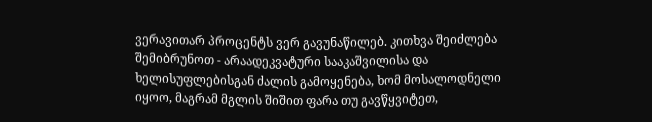ვერავითარ პროცენტს ვერ გავუნაწილებ. კითხვა შეიძლება შემიბრუნოთ - არაადეკვატური სააკაშვილისა და ხელისუფლებისგან ძალის გამოყენება, ხომ მოსალოდნელი იყოო, მაგრამ მგლის შიშით ფარა თუ გავწყვიტეთ,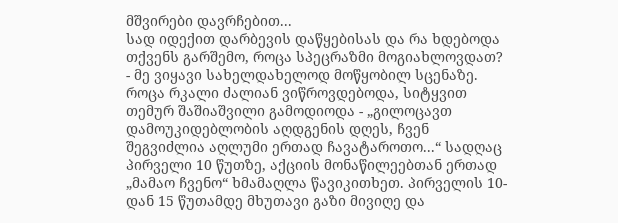მშვირები დავრჩებით...
სად იდექით დარბევის დაწყებისას და რა ხდებოდა თქვენს გარშემო, როცა სპეცრაზმი მოგიახლოვდათ?
- მე ვიყავი სახელდახელოდ მოწყობილ სცენაზე. როცა რკალი ძალიან ვიწროვდებოდა, სიტყვით თემურ შაშიაშვილი გამოდიოდა - „გილოცავთ დამოუკიდებლობის აღდგენის დღეს, ჩვენ შეგვიძლია აღლუმი ერთად ჩავატაროთო...“ სადღაც პირველი 10 წუთზე, აქციის მონაწილეებთან ერთად „მამაო ჩვენო“ ხმამაღლა წავიკითხეთ. პირველის 10-დან 15 წუთამდე მხუთავი გაზი მივიღე და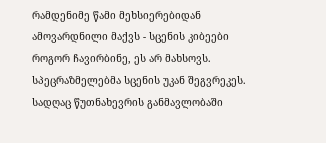რამდენიმე წამი მეხსიერებიდან ამოვარდნილი მაქვს - სცენის კიბეები როგორ ჩავირბინე, ეს არ მახსოვს. სპეცრაზმელებმა სცენის უკან შეგვრეკეს. სადღაც წუთნახევრის განმავლობაში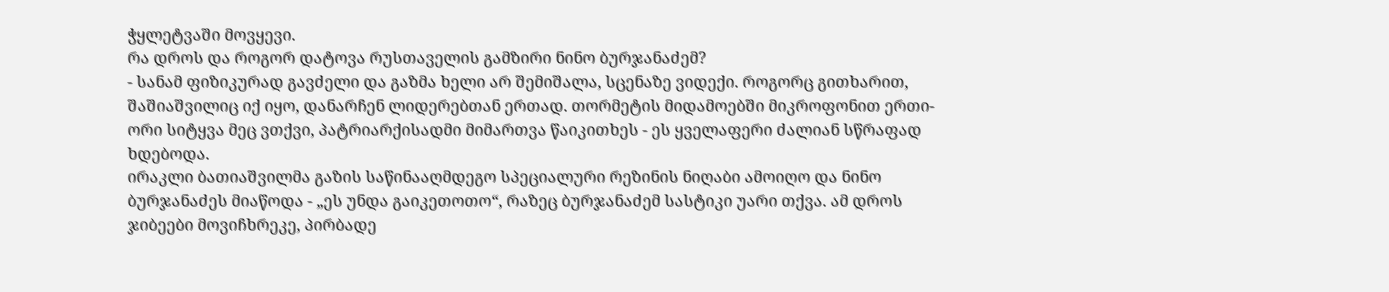ჭყლეტვაში მოვყევი.
რა დროს და როგორ დატოვა რუსთაველის გამზირი ნინო ბურჯანაძემ?
- სანამ ფიზიკურად გავძელი და გაზმა ხელი არ შემიშალა, სცენაზე ვიდექი. როგორც გითხარით, შაშიაშვილიც იქ იყო, დანარჩენ ლიდერებთან ერთად. თორმეტის მიდამოებში მიკროფონით ერთი-ორი სიტყვა მეც ვთქვი, პატრიარქისადმი მიმართვა წაიკითხეს - ეს ყველაფერი ძალიან სწრაფად ხდებოდა.
ირაკლი ბათიაშვილმა გაზის საწინააღმდეგო სპეციალური რეზინის ნიღაბი ამოიღო და ნინო ბურჯანაძეს მიაწოდა - „ეს უნდა გაიკეთოთო“, რაზეც ბურჯანაძემ სასტიკი უარი თქვა. ამ დროს ჯიბეები მოვიჩხრეკე, პირბადე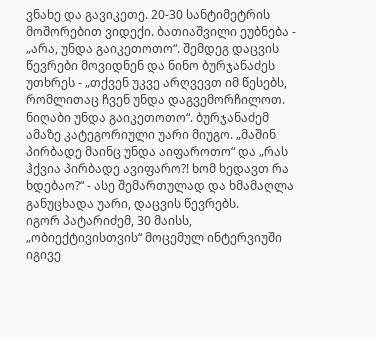ვნახე და გავიკეთე. 20-30 სანტიმეტრის მოშორებით ვიდექი. ბათიაშვილი ეუბნება - „არა, უნდა გაიკეთოთო“. შემდეგ დაცვის წევრები მოვიდნენ და ნინო ბურჯანაძეს უთხრეს - „თქვენ უკვე არღვევთ იმ წესებს, რომლითაც ჩვენ უნდა დაგვემორჩილოთ. ნიღაბი უნდა გაიკეთოთო“. ბურჯანაძემ ამაზე კატეგორიული უარი მიუგო. „მაშინ პირბადე მაინც უნდა აიფაროთო“ და „რას ჰქვია პირბადე ავიფარო?! ხომ ხედავთ რა ხდებაო?“ - ასე შემართულად და ხმამაღლა განუცხადა უარი, დაცვის წევრებს.
იგორ პატარიძემ, 30 მაისს, „ობიექტივისთვის“ მოცემულ ინტერვიუში იგივე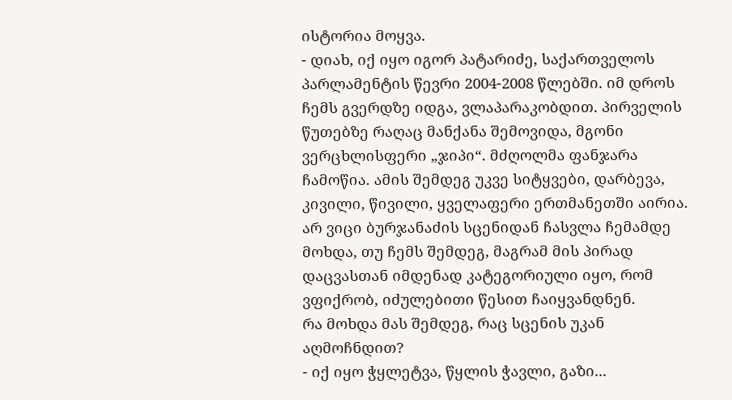ისტორია მოყვა.
- დიახ, იქ იყო იგორ პატარიძე, საქართველოს პარლამენტის წევრი 2004-2008 წლებში. იმ დროს ჩემს გვერდზე იდგა, ვლაპარაკობდით. პირველის წუთებზე რაღაც მანქანა შემოვიდა, მგონი ვერცხლისფერი „ჯიპი“. მძღოლმა ფანჯარა ჩამოწია. ამის შემდეგ უკვე სიტყვები, დარბევა, კივილი, წივილი, ყველაფერი ერთმანეთში აირია. არ ვიცი ბურჯანაძის სცენიდან ჩასვლა ჩემამდე მოხდა, თუ ჩემს შემდეგ, მაგრამ მის პირად დაცვასთან იმდენად კატეგორიული იყო, რომ ვფიქრობ, იძულებითი წესით ჩაიყვანდნენ.
რა მოხდა მას შემდეგ, რაც სცენის უკან აღმოჩნდით?
- იქ იყო ჭყლეტვა, წყლის ჭავლი, გაზი...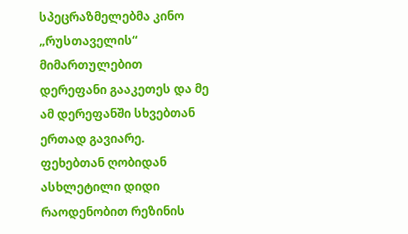სპეცრაზმელებმა კინო „რუსთაველის“ მიმართულებით დერეფანი გააკეთეს და მე ამ დერეფანში სხვებთან ერთად გავიარე. ფეხებთან ღობიდან ასხლეტილი დიდი რაოდენობით რეზინის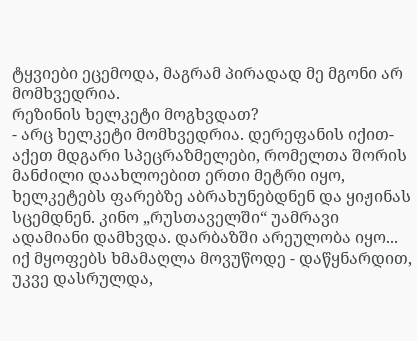ტყვიები ეცემოდა, მაგრამ პირადად მე მგონი არ მომხვედრია.
რეზინის ხელკეტი მოგხვდათ?
- არც ხელკეტი მომხვედრია. დერეფანის იქით-აქეთ მდგარი სპეცრაზმელები, რომელთა შორის მანძილი დაახლოებით ერთი მეტრი იყო, ხელკეტებს ფარებზე აბრახუნებდნენ და ყიჟინას სცემდნენ. კინო „რუსთაველში“ უამრავი ადამიანი დამხვდა. დარბაზში არეულობა იყო... იქ მყოფებს ხმამაღლა მოვუწოდე - დაწყნარდით, უკვე დასრულდა,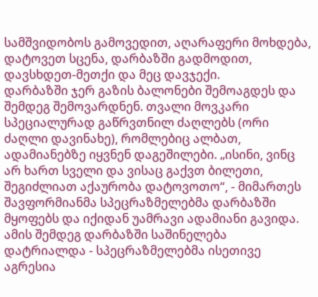სამშვიდობოს გამოვედით, აღარაფერი მოხდება, დატოვეთ სცენა, დარბაზში გადმოდით, დავსხდეთ-მეთქი და მეც დავჯექი.
დარბაზში ჯერ გაზის ბალონები შემოაგდეს და შემდეგ შემოვარდნენ. თვალი მოვკარი სპეციალურად გაწრვთნილ ძაღლებს (ორი ძაღლი დავინახე), რომლებიც ალბათ, ადამიანებზე იყვნენ დაგეშილები. „ისინი, ვინც არ ხართ სველი და ვისაც გაქვთ ბილეთი, შეგიძლიათ აქაურობა დატოვოთო“, - მიმართეს შავფორმიანმა სპეცრაზმელებმა დარბაზში მყოფებს და იქიდან უამრავი ადამიანი გავიდა. ამის შემდეგ დარბაზში საშინელება დატრიალდა - სპეცრაზმელებმა ისეთივე აგრესია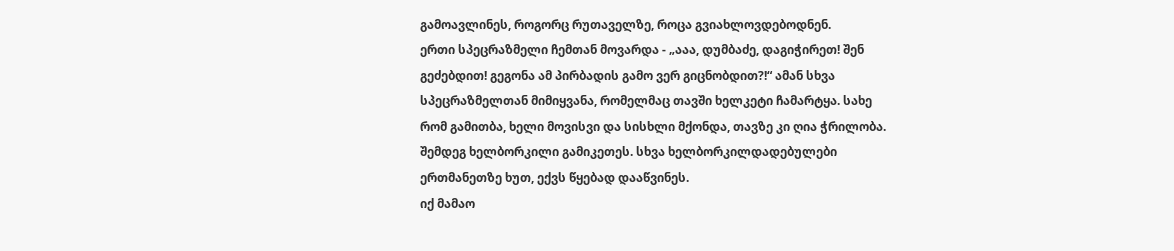გამოავლინეს, როგორც რუთაველზე, როცა გვიახლოვდებოდნენ.
ერთი სპეცრაზმელი ჩემთან მოვარდა - „ააა, დუმბაძე, დაგიჭირეთ! შენ გეძებდით! გეგონა ამ პირბადის გამო ვერ გიცნობდით?!“ ამან სხვა სპეცრაზმელთან მიმიყვანა, რომელმაც თავში ხელკეტი ჩამარტყა. სახე რომ გამითბა, ხელი მოვისვი და სისხლი მქონდა, თავზე კი ღია ჭრილობა. შემდეგ ხელბორკილი გამიკეთეს. სხვა ხელბორკილდადებულები ერთმანეთზე ხუთ, ექვს წყებად დააწვინეს.
იქ მამაო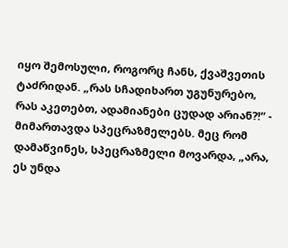იყო შემოსული, როგორც ჩანს, ქვაშვეთის ტაძრიდან. „რას სჩადიხართ უგუნურებო, რას აკეთებთ, ადამიანები ცუდად არიან?!“ - მიმართავდა სპეცრაზმელებს. მეც რომ დამაწვინეს, სპეცრაზმელი მოვარდა, „არა, ეს უნდა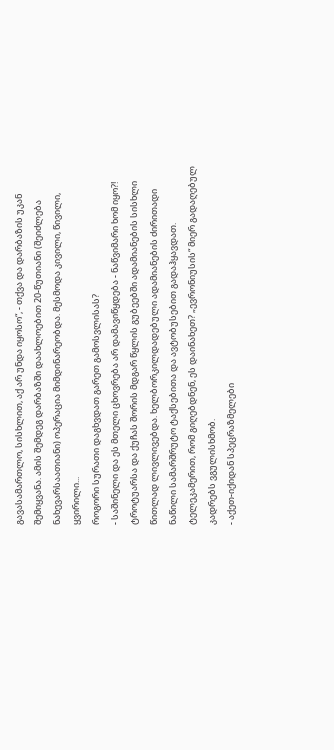გავასამართლო, სისხლით, აქ არ უნდა იყოსო“, - თქვა და დარბაზის უკან შემიყვანა. ამის შემდეგ დარბაზში დაახლოებით 20-წუთიანი (შეიძლება ნახევარსაათიანი) ოპერაცია მიმდინარეობდა. მესმოდა კივილი, წივილი, ყვირილი...
როგორი სურათი დაგხვდათ გარეთ გამოსვლისას?
- საშინელი და ეს მთელი ცხოვრება არ დამავიწყდება - ნაწვიმარი ხომ იყო?! ტროტუარსა და ქუჩას შორის მდგარ წყლის გუბეებში ადამიანების სისხლი წითლად ლივლივებდა. ხელბორკილდადებული ადამიანების ძირითადი ნაწილი სამარშრუტო ტაქსებითა და ავტობუსებით გადაჰყავდათ.
ტელეკამერით, რომ გიღებდნენ, ეს დაინახეთ? „ევრონიუსის“ მიერ გადაღებულ კადრებს ვგულისხმობ.
- აქეთ-იქიდან სპეცრაზმელები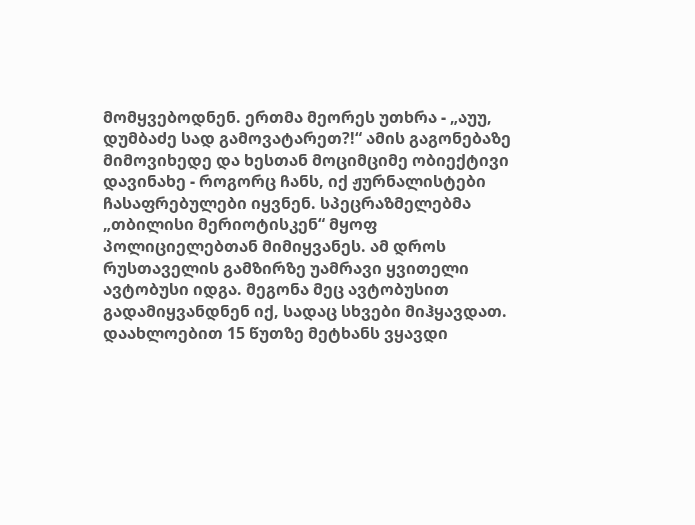მომყვებოდნენ. ერთმა მეორეს უთხრა - „აუუ, დუმბაძე სად გამოვატარეთ?!“ ამის გაგონებაზე მიმოვიხედე და ხესთან მოციმციმე ობიექტივი დავინახე - როგორც ჩანს, იქ ჟურნალისტები ჩასაფრებულები იყვნენ. სპეცრაზმელებმა „თბილისი მერიოტისკენ“ მყოფ პოლიციელებთან მიმიყვანეს. ამ დროს რუსთაველის გამზირზე უამრავი ყვითელი ავტობუსი იდგა. მეგონა მეც ავტობუსით გადამიყვანდნენ იქ, სადაც სხვები მიჰყავდათ.
დაახლოებით 15 წუთზე მეტხანს ვყავდი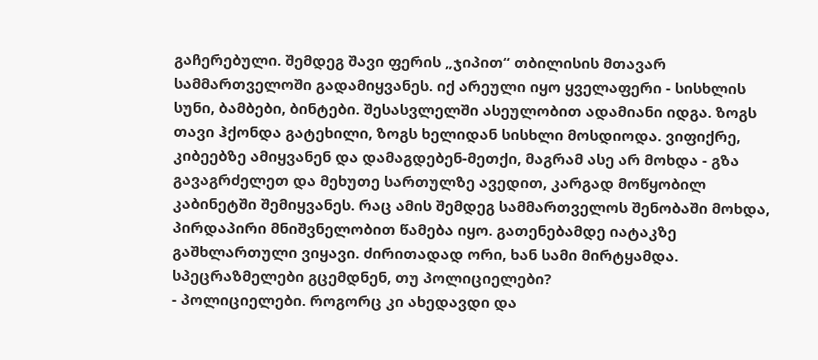გაჩერებული. შემდეგ შავი ფერის „ჯიპით“ თბილისის მთავარ სამმართველოში გადამიყვანეს. იქ არეული იყო ყველაფერი - სისხლის სუნი, ბამბები, ბინტები. შესასვლელში ასეულობით ადამიანი იდგა. ზოგს თავი ჰქონდა გატეხილი, ზოგს ხელიდან სისხლი მოსდიოდა. ვიფიქრე, კიბეებზე ამიყვანენ და დამაგდებენ-მეთქი, მაგრამ ასე არ მოხდა - გზა გავაგრძელეთ და მეხუთე სართულზე ავედით, კარგად მოწყობილ კაბინეტში შემიყვანეს. რაც ამის შემდეგ სამმართველოს შენობაში მოხდა, პირდაპირი მნიშვნელობით წამება იყო. გათენებამდე იატაკზე გაშხლართული ვიყავი. ძირითადად ორი, ხან სამი მირტყამდა.
სპეცრაზმელები გცემდნენ, თუ პოლიციელები?
- პოლიციელები. როგორც კი ახედავდი და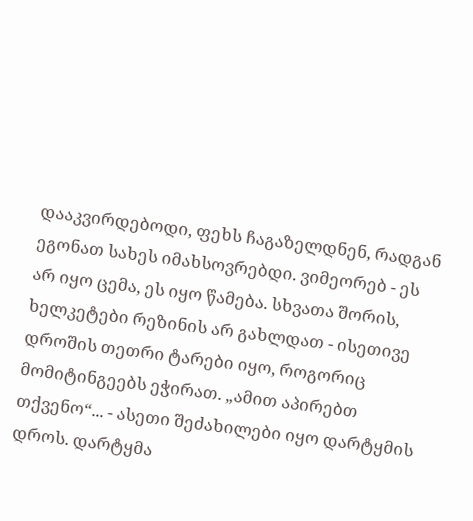დააკვირდებოდი, ფეხს ჩაგაზელდნენ, რადგან ეგონათ სახეს იმახსოვრებდი. ვიმეორებ - ეს არ იყო ცემა, ეს იყო წამება. სხვათა შორის, ხელკეტები რეზინის არ გახლდათ - ისეთივე დროშის თეთრი ტარები იყო, როგორიც მომიტინგეებს ეჭირათ. „ამით აპირებთ თქვენო“... - ასეთი შეძახილები იყო დარტყმის დროს. დარტყმა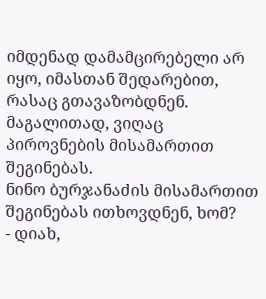იმდენად დამამცირებელი არ იყო, იმასთან შედარებით, რასაც გთავაზობდნენ. მაგალითად, ვიღაც პიროვნების მისამართით შეგინებას.
ნინო ბურჯანაძის მისამართით შეგინებას ითხოვდნენ, ხომ?
- დიახ,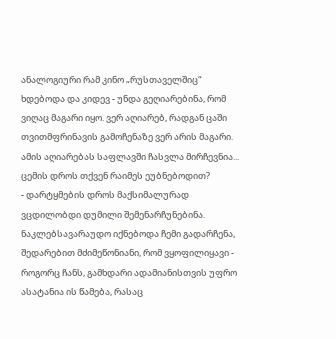ანალოგიური რამ კინო „რუსთაველშიც“ ხდებოდა და კიდევ - უნდა გეღიარებინა, რომ ვიღაც მაგარი იყო. ვერ აღიარებ, რადგან ცაში თვითმფრინავის გამოჩენაზე ვერ არის მაგარი. ამის აღიარებას საფლავში ჩასვლა მირჩევნია...
ცემის დროს თქვენ რაიმეს ეუბნებოდით?
- დარტყმების დროს მაქსიმალურად ვცდილობდი დუმილი შემენარჩუნებინა. ნაკლებსავარაუდო იქნებოდა ჩემი გადარჩენა, შედარებით მძიმეწონიანი, რომ ვყოფილიყავი - როგორც ჩანს, გამხდარი ადამიანისთვის უფრო ასატანია ის წამება, რასაც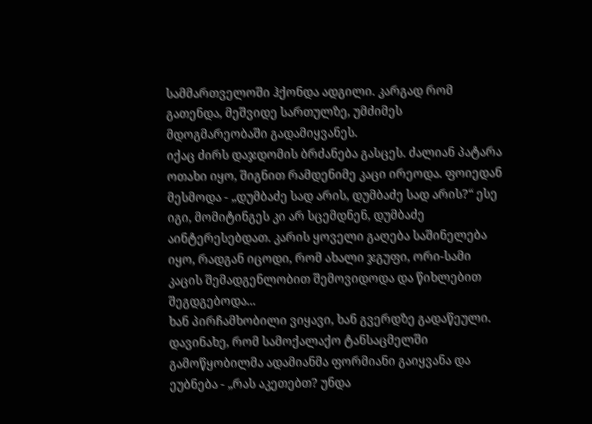სამმართველოში ჰქონდა ადგილი. კარგად რომ გათენდა, მეშვიდე სართულზე, უმძიმეს მდოგმარეობაში გადამიყვანეს.
იქაც ძირს დაჯდომის ბრძანება გასცეს. ძალიან პატარა ოთახი იყო, შიგნით რამდენიმე კაცი ირეოდა. ფოიედან მესმოდა - „დუმბაძე სად არის, დუმბაძე სად არის?“ ესე იგი, მომიტინგეს კი არ სცემდნენ, დუმბაძე აინტერესებდათ. კარის ყოველი გაღება საშინელება იყო, რადგან იცოდი, რომ ახალი ჯგუფი, ორი-სამი კაცის შემადგენლობით შემოვიდოდა და წიხლებით შეგდგებოდა...
ხან პირჩამხობილი ვიყავი, ხან გვერდზე გადაწეული. დავინახე, რომ სამოქალაქო ტანსაცმელში გამოწყობილმა ადამიანმა ფორმიანი გაიყვანა და ეუბნება - „რას აკეთებთ? უნდა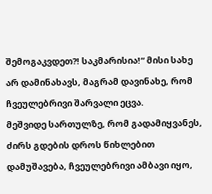შემოგაკვდეთ?! საკმარისია!“ მისი სახე არ დამინახავს, მაგრამ დავინახე, რომ ჩვეულებრივი შარვალი ეცვა.
მეშვიდე სართულზე, რომ გადამიყვანეს, ძირს გდების დროს წიხლებით დამუშავება, ჩვეულებრივი ამბავი იყო,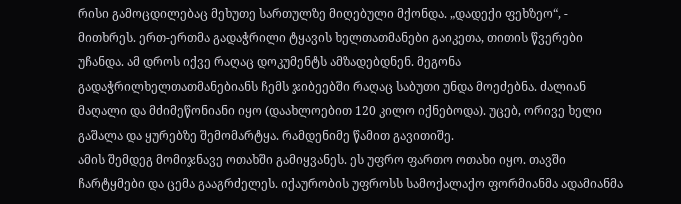რისი გამოცდილებაც მეხუთე სართულზე მიღებული მქონდა. „დადექი ფეხზეო“, - მითხრეს. ერთ-ერთმა გადაჭრილი ტყავის ხელთათმანები გაიკეთა, თითის წვერები უჩანდა. ამ დროს იქვე რაღაც დოკუმენტს ამზადებდნენ. მეგონა გადაჭრილხელთათმანებიანს ჩემს ჯიბეებში რაღაც საბუთი უნდა მოეძებნა. ძალიან მაღალი და მძიმეწონიანი იყო (დაახლოებით 120 კილო იქნებოდა). უცებ, ორივე ხელი გაშალა და ყურებზე შემომარტყა. რამდენიმე წამით გავითიშე.
ამის შემდეგ მომიჯნავე ოთახში გამიყვანეს. ეს უფრო ფართო ოთახი იყო. თავში ჩარტყმები და ცემა გააგრძელეს. იქაურობის უფროსს სამოქალაქო ფორმიანმა ადამიანმა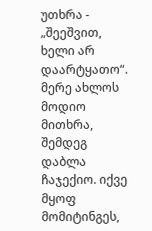უთხრა - „შეეშვით, ხელი არ დაარტყათო“. მერე ახლოს მოდიო მითხრა, შემდეგ დაბლა ჩაჯექიო. იქვე მყოფ მომიტინგეს,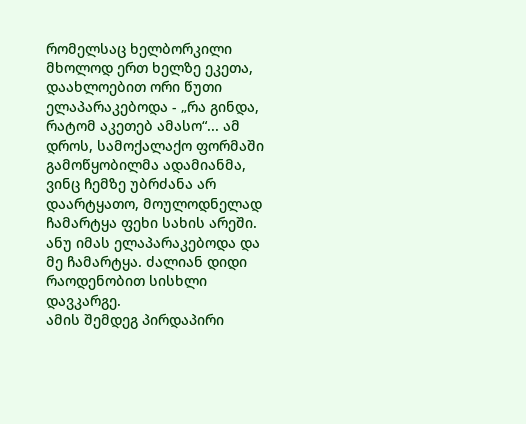რომელსაც ხელბორკილი მხოლოდ ერთ ხელზე ეკეთა, დაახლოებით ორი წუთი ელაპარაკებოდა - „რა გინდა, რატომ აკეთებ ამასო“... ამ დროს, სამოქალაქო ფორმაში გამოწყობილმა ადამიანმა, ვინც ჩემზე უბრძანა არ დაარტყათო, მოულოდნელად ჩამარტყა ფეხი სახის არეში. ანუ იმას ელაპარაკებოდა და მე ჩამარტყა. ძალიან დიდი რაოდენობით სისხლი დავკარგე.
ამის შემდეგ პირდაპირი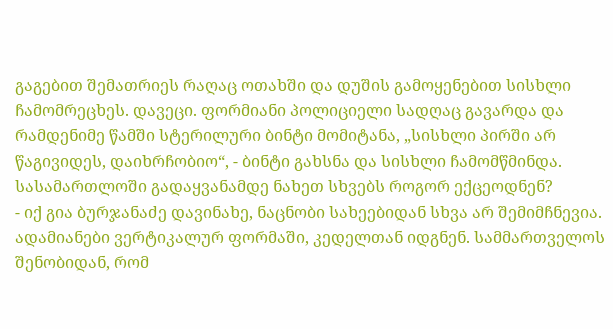გაგებით შემათრიეს რაღაც ოთახში და დუშის გამოყენებით სისხლი ჩამომრეცხეს. დავეცი. ფორმიანი პოლიციელი სადღაც გავარდა და რამდენიმე წამში სტერილური ბინტი მომიტანა, „სისხლი პირში არ წაგივიდეს, დაიხრჩობიო“, - ბინტი გახსნა და სისხლი ჩამომწმინდა.
სასამართლოში გადაყვანამდე ნახეთ სხვებს როგორ ექცეოდნენ?
- იქ გია ბურჯანაძე დავინახე, ნაცნობი სახეებიდან სხვა არ შემიმჩნევია. ადამიანები ვერტიკალურ ფორმაში, კედელთან იდგნენ. სამმართველოს შენობიდან, რომ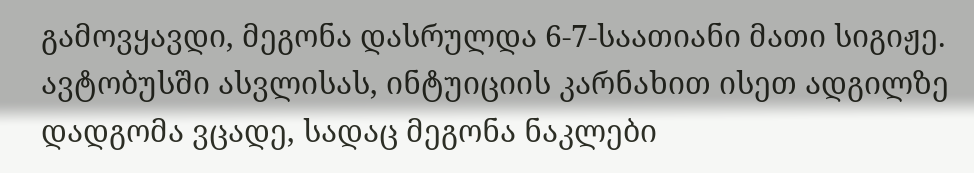გამოვყავდი, მეგონა დასრულდა 6-7-საათიანი მათი სიგიჟე. ავტობუსში ასვლისას, ინტუიციის კარნახით ისეთ ადგილზე დადგომა ვცადე, სადაც მეგონა ნაკლები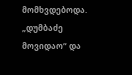მომხვდებოდა. „დუმბაძე მოვიდაო“ და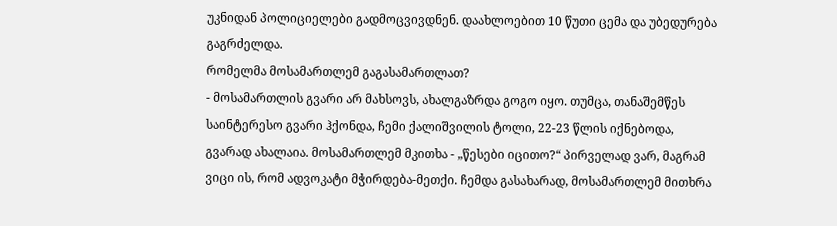უკნიდან პოლიციელები გადმოცვივდნენ. დაახლოებით 10 წუთი ცემა და უბედურება გაგრძელდა.
რომელმა მოსამართლემ გაგასამართლათ?
- მოსამართლის გვარი არ მახსოვს, ახალგაზრდა გოგო იყო. თუმცა, თანაშემწეს საინტერესო გვარი ჰქონდა, ჩემი ქალიშვილის ტოლი, 22-23 წლის იქნებოდა, გვარად ახალაია. მოსამართლემ მკითხა - „წესები იცითო?“ პირველად ვარ, მაგრამ ვიცი ის, რომ ადვოკატი მჭირდება-მეთქი. ჩემდა გასახარად, მოსამართლემ მითხრა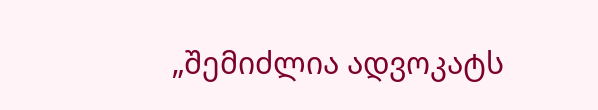„შემიძლია ადვოკატს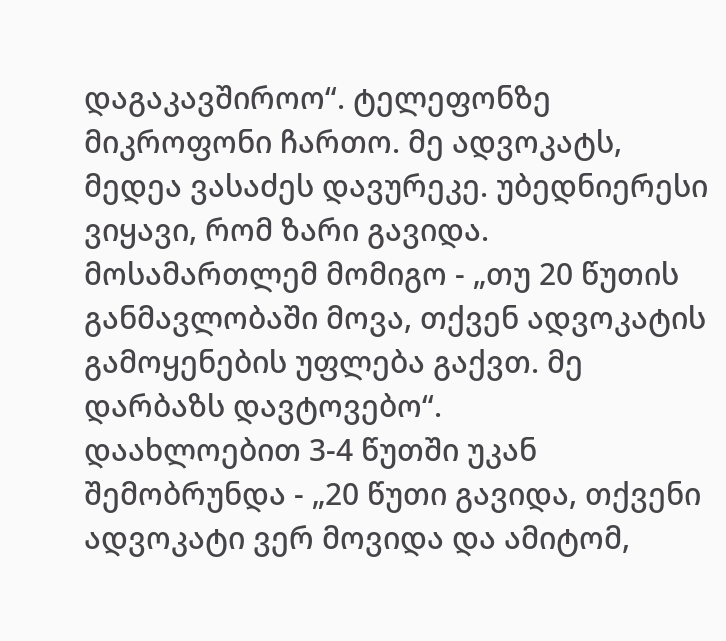დაგაკავშიროო“. ტელეფონზე მიკროფონი ჩართო. მე ადვოკატს, მედეა ვასაძეს დავურეკე. უბედნიერესი ვიყავი, რომ ზარი გავიდა. მოსამართლემ მომიგო - „თუ 20 წუთის განმავლობაში მოვა, თქვენ ადვოკატის გამოყენების უფლება გაქვთ. მე დარბაზს დავტოვებო“.
დაახლოებით 3-4 წუთში უკან შემობრუნდა - „20 წუთი გავიდა, თქვენი ადვოკატი ვერ მოვიდა და ამიტომ,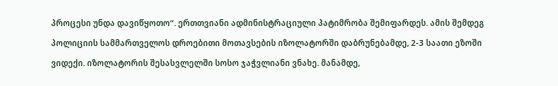პროცესი უნდა დავიწყოთო“. ერთთვიანი ადმინისტრაციული პატიმრობა შემიფარდეს. ამის შემდეგ პოლიციის სამმართველოს დროებითი მოთავსების იზოლატორში დაბრუნებამდე, 2-3 საათი ეზოში ვიდექი. იზოლატორის შესასვლელში სოსო ჯაჭვლიანი ვნახე. მანამდე,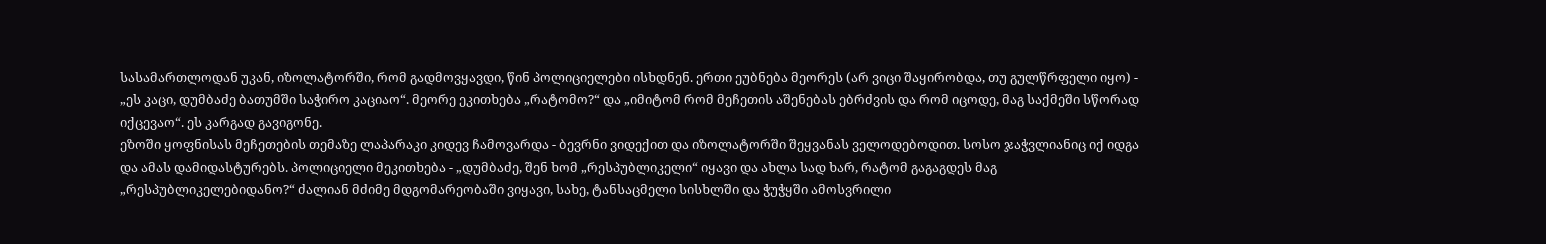სასამართლოდან უკან, იზოლატორში, რომ გადმოვყავდი, წინ პოლიციელები ისხდნენ. ერთი ეუბნება მეორეს (არ ვიცი შაყირობდა, თუ გულწრფელი იყო) - „ეს კაცი, დუმბაძე ბათუმში საჭირო კაციაო“. მეორე ეკითხება „რატომო?“ და „იმიტომ რომ მეჩეთის აშენებას ებრძვის და რომ იცოდე, მაგ საქმეში სწორად იქცევაო“. ეს კარგად გავიგონე.
ეზოში ყოფნისას მეჩეთების თემაზე ლაპარაკი კიდევ ჩამოვარდა - ბევრნი ვიდექით და იზოლატორში შეყვანას ველოდებოდით. სოსო ჯაჭვლიანიც იქ იდგა და ამას დამიდასტურებს. პოლიციელი მეკითხება - „დუმბაძე, შენ ხომ „რესპუბლიკელი“ იყავი და ახლა სად ხარ, რატომ გაგაგდეს მაგ „რესპუბლიკელებიდანო?“ ძალიან მძიმე მდგომარეობაში ვიყავი, სახე, ტანსაცმელი სისხლში და ჭუჭყში ამოსვრილი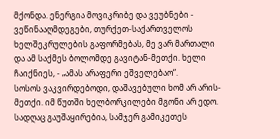მქონდა. ენერგია მოვიკრიბე და ვეუბნები - ვეწინააღმდეგები, თურქეთ-საქართველოს ხელშეკრულების გაფორმებას, მე ვარ მართალი და ამ საქმეს ბოლომდე გავიტან-მეთქი. ხელი ჩაიქნიეს, - „ამას არაფერი ეშველებაო“.
სოსოს ვაკვირდებოდი, დაშავებული ხომ არ არის-მეთქი. იმ წუთში ხელბორკილები მგონი არ ედო. სადღაც გაუშაყირებია, სამჯერ გამიკეთეს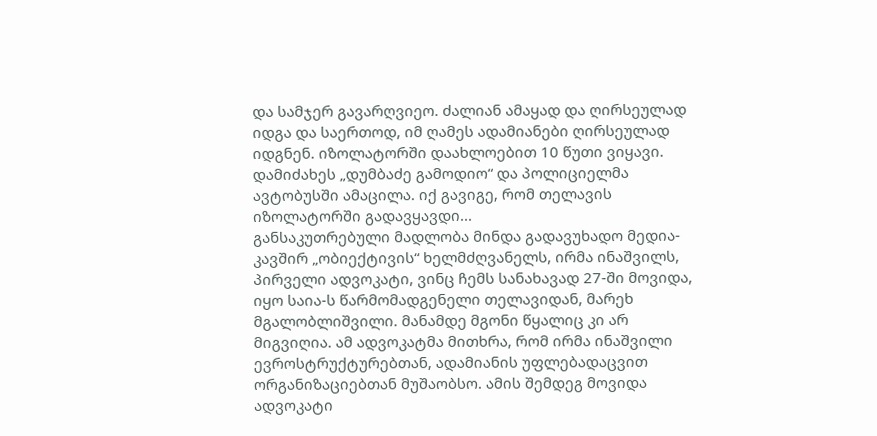და სამჯერ გავარღვიეო. ძალიან ამაყად და ღირსეულად იდგა და საერთოდ, იმ ღამეს ადამიანები ღირსეულად იდგნენ. იზოლატორში დაახლოებით 10 წუთი ვიყავი. დამიძახეს „დუმბაძე გამოდიო“ და პოლიციელმა ავტობუსში ამაცილა. იქ გავიგე, რომ თელავის იზოლატორში გადავყავდი...
განსაკუთრებული მადლობა მინდა გადავუხადო მედია-კავშირ „ობიექტივის“ ხელმძღვანელს, ირმა ინაშვილს, პირველი ადვოკატი, ვინც ჩემს სანახავად 27-ში მოვიდა, იყო საია-ს წარმომადგენელი თელავიდან, მარეხ მგალობლიშვილი. მანამდე მგონი წყალიც კი არ მიგვიღია. ამ ადვოკატმა მითხრა, რომ ირმა ინაშვილი ევროსტრუქტურებთან, ადამიანის უფლებადაცვით ორგანიზაციებთან მუშაობსო. ამის შემდეგ მოვიდა ადვოკატი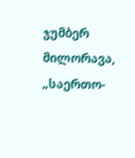ჯუმბერ მილორავა, „საერთო-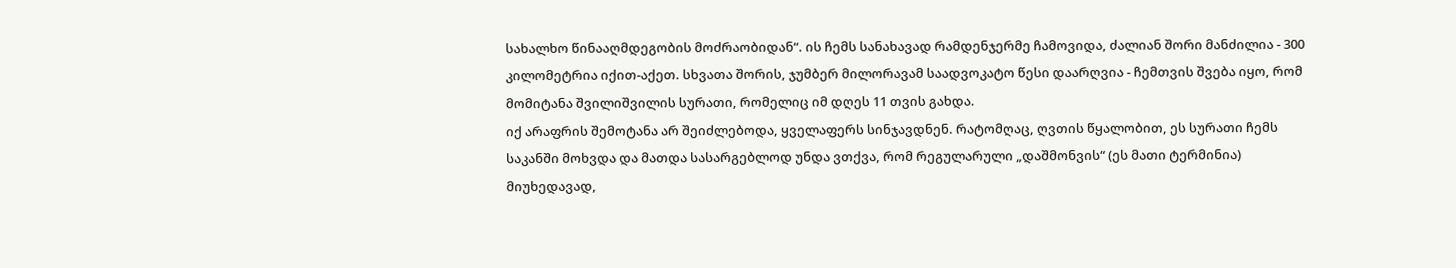სახალხო წინააღმდეგობის მოძრაობიდან“. ის ჩემს სანახავად რამდენჯერმე ჩამოვიდა, ძალიან შორი მანძილია - 300 კილომეტრია იქით-აქეთ. სხვათა შორის, ჯუმბერ მილორავამ საადვოკატო წესი დაარღვია - ჩემთვის შვება იყო, რომ მომიტანა შვილიშვილის სურათი, რომელიც იმ დღეს 11 თვის გახდა.
იქ არაფრის შემოტანა არ შეიძლებოდა, ყველაფერს სინჯავდნენ. რატომღაც, ღვთის წყალობით, ეს სურათი ჩემს საკანში მოხვდა და მათდა სასარგებლოდ უნდა ვთქვა, რომ რეგულარული „დაშმონვის“ (ეს მათი ტერმინია) მიუხედავად,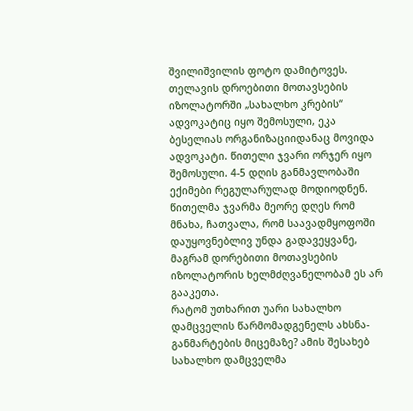შვილიშვილის ფოტო დამიტოვეს.
თელავის დროებითი მოთავსების იზოლატორში „სახალხო კრების“ ადვოკატიც იყო შემოსული, ეკა ბესელიას ორგანიზაციიდანაც მოვიდა ადვოკატი. წითელი ჯვარი ორჯერ იყო შემოსული. 4-5 დღის განმავლობაში ექიმები რეგულარულად მოდიოდნენ. წითელმა ჯვარმა მეორე დღეს რომ მნახა, ჩათვალა, რომ საავადმყოფოში დაუყოვნებლივ უნდა გადავეყვანე, მაგრამ დორებითი მოთავსების იზოლატორის ხელმძღვანელობამ ეს არ გააკეთა.
რატომ უთხარით უარი სახალხო დამცველის წარმომადგენელს ახსნა-განმარტების მიცემაზე? ამის შესახებ სახალხო დამცველმა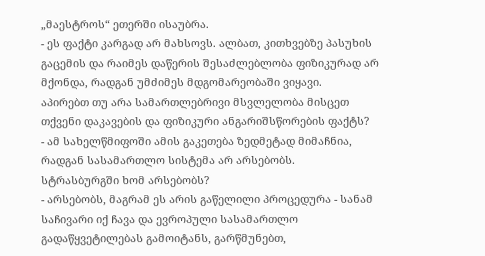„მაესტროს“ ეთერში ისაუბრა.
- ეს ფაქტი კარგად არ მახსოვს. ალბათ, კითხვებზე პასუხის გაცემის და რაიმეს დაწერის შესაძლებლობა ფიზიკურად არ მქონდა, რადგან უმძიმეს მდგომარეობაში ვიყავი.
აპირებთ თუ არა სამართლებრივი მსვლელობა მისცეთ თქვენი დაკავების და ფიზიკური ანგარიშსწორების ფაქტს?
- ამ სახელწმიფოში ამის გაკეთება ზედმეტად მიმაჩნია, რადგან სასამართლო სისტემა არ არსებობს.
სტრასბურგში ხომ არსებობს?
- არსებობს, მაგრამ ეს არის გაწელილი პროცედურა - სანამ საჩივარი იქ ჩავა და ევროპული სასამართლო გადაწყვეტილებას გამოიტანს, გარწმუნებთ,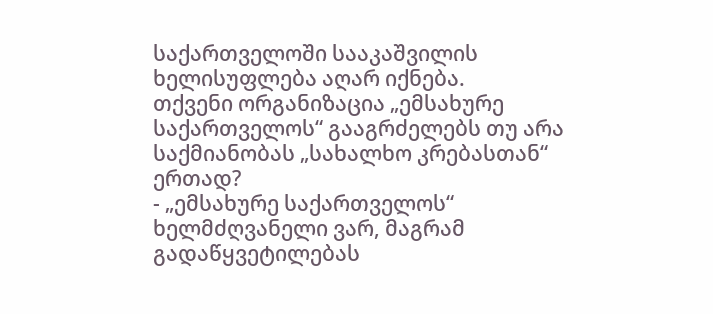საქართველოში სააკაშვილის ხელისუფლება აღარ იქნება.
თქვენი ორგანიზაცია „ემსახურე საქართველოს“ გააგრძელებს თუ არა საქმიანობას „სახალხო კრებასთან“ ერთად?
- „ემსახურე საქართველოს“ ხელმძღვანელი ვარ, მაგრამ გადაწყვეტილებას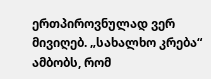ერთპიროვნულად ვერ მივიღებ. „სახალხო კრება“ ამბობს, რომ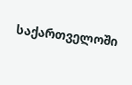საქართველოში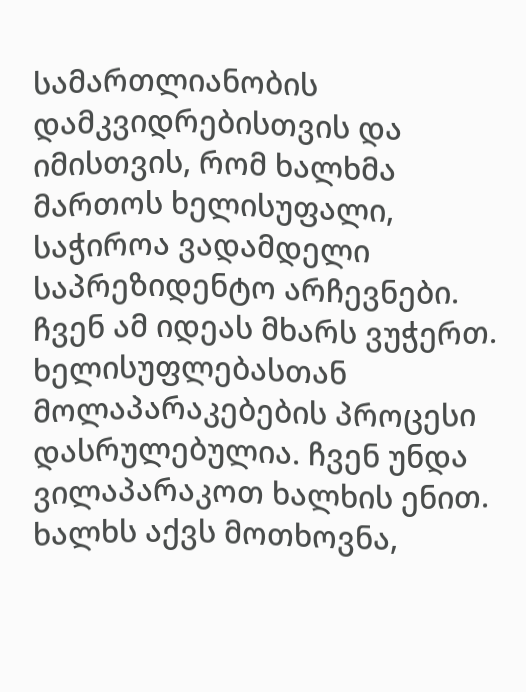სამართლიანობის დამკვიდრებისთვის და იმისთვის, რომ ხალხმა მართოს ხელისუფალი, საჭიროა ვადამდელი საპრეზიდენტო არჩევნები. ჩვენ ამ იდეას მხარს ვუჭერთ. ხელისუფლებასთან მოლაპარაკებების პროცესი დასრულებულია. ჩვენ უნდა ვილაპარაკოთ ხალხის ენით. ხალხს აქვს მოთხოვნა,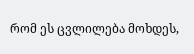რომ ეს ცვლილება მოხდეს,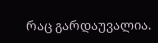რაც გარდაუვალია.